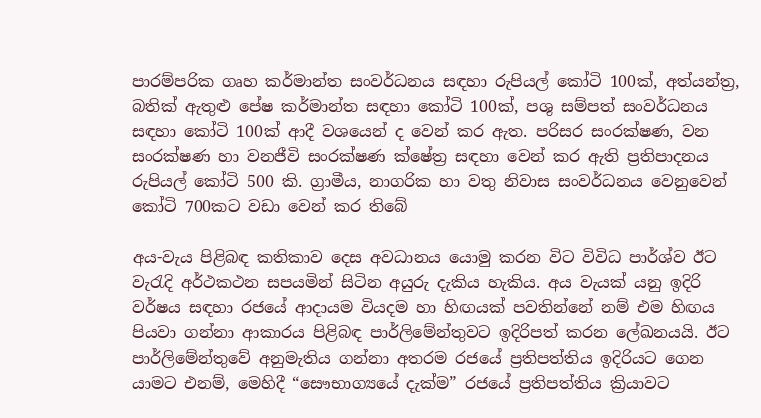පාරම්පරික ගෘහ කර්මාන්ත සංවර්ධනය සඳහා රුපියල් කෝටි 100ක්, අත්යන්ත්‍ර, බතික් ඇතුළු පේෂ කර්මාන්ත සඳහා කෝටි 100ක්, පශු සම්පත් සංවර්ධනය සඳහා කෝටි 100ක් ආදී වශයෙන් ද වෙන් කර ඇත. පරිසර සංරක්ෂණ, වන සංරක්ෂණ හා වනජීවි සංරක්ෂණ ක්ෂේත්‍ර සඳහා වෙන් කර ඇති ප්‍රතිපාදනය රුපියල් කෝටි 500 කි. ග්‍රාමීය, නාගරික හා වතු නිවාස සංවර්ධනය වෙනුවෙන් කෝටි 700කට වඩා වෙන් කර තිබේ

අය-වැය පිළිබඳ කතිකාව දෙස අවධානය යොමු කරන විට විවිධ පාර්ශ්ව ඊට වැරැදි අර්ථකථන සපයමින් සිටින අයුරු දැකිය හැකිය. අය වැයක් යනු ඉදිරි වර්ෂය සඳහා රජයේ ආදායම වියදම හා හිඟයක් පවතින්නේ නම් එම හිඟය පියවා ගන්නා ආකාරය පිළිබඳ පාර්ලිමේන්තුවට ඉදිරිපත් කරන ලේඛනයයි. ඊට පාර්ලිමේන්තුවේ අනුමැතිය ගන්නා අතරම රජයේ ප්‍රතිපත්තිය ඉදිරියට ගෙන යාමට එනම්, මෙහිදී “සෞභාග්‍යයේ දැක්ම” රජයේ ප්‍රතිපත්තිය ක්‍රියාවට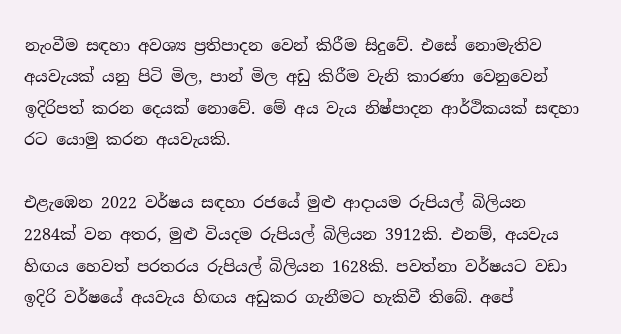නැංවීම සඳහා අවශ්‍ය ප්‍රතිපාදන වෙන් කිරීම සිදුවේ. එසේ නොමැතිව අයවැයක් යනු පිටි මිල, පාන් මිල අඩු කිරීම වැනි කාරණා වෙනුවෙන් ඉදිරිපත් කරන දෙයක් නොවේ. මේ අය වැය නිෂ්පාදන ආර්ථිකයක් සඳහා රට යොමු කරන අයවැයකි.

එළැඹෙන 2022 වර්ෂය සඳහා රජයේ මුළු ආදායම රුපියල් බිලියන 2284ක් වන අතර, මුළු වියදම රුපියල් බිලියන 3912කි. එනම්, අයවැය හිඟය හෙවත් පරතරය රුපියල් බිලියන 1628කි. පවත්නා වර්ෂයට වඩා ඉදිරි වර්ෂයේ අයවැය හිඟය අඩුකර ගැනීමට හැකිවී තිබේ. අපේ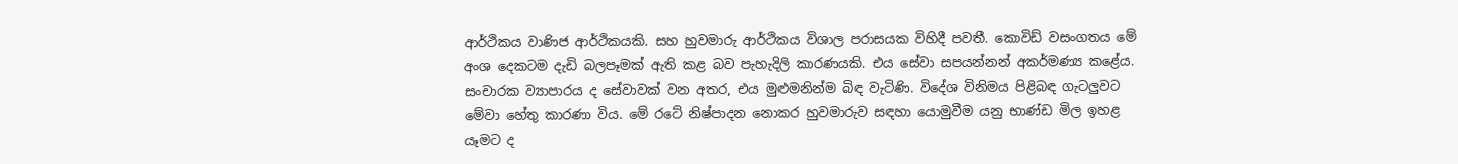ආර්ථිකය වාණිජ ආර්ථිකයකි. සහ හුවමාරු ආර්ථිකය විශාල පරාසයක විහිදී පවතී. කොවිඩ් වසංගතය මේ අංශ දෙකටම දැඩි බලපෑමක් ඇති කළ බව පැහැදිලි කාරණයකි. එය සේවා සපයන්නන් අකර්මණ්‍ය කළේය. සංචාරක ව්‍යාපාරය ද සේවාවක් වන අතර, එය මුළුමනින්ම බිඳ වැටිණි. විදේශ විනිමය පිළිබඳ ගැටලුවට මේවා හේතු කාරණා විය. මේ රටේ නිෂ්පාදන නොකර හුවමාරුව සඳහා යොමුවීම යනු භාණ්ඩ මිල ඉහළ යෑමට ද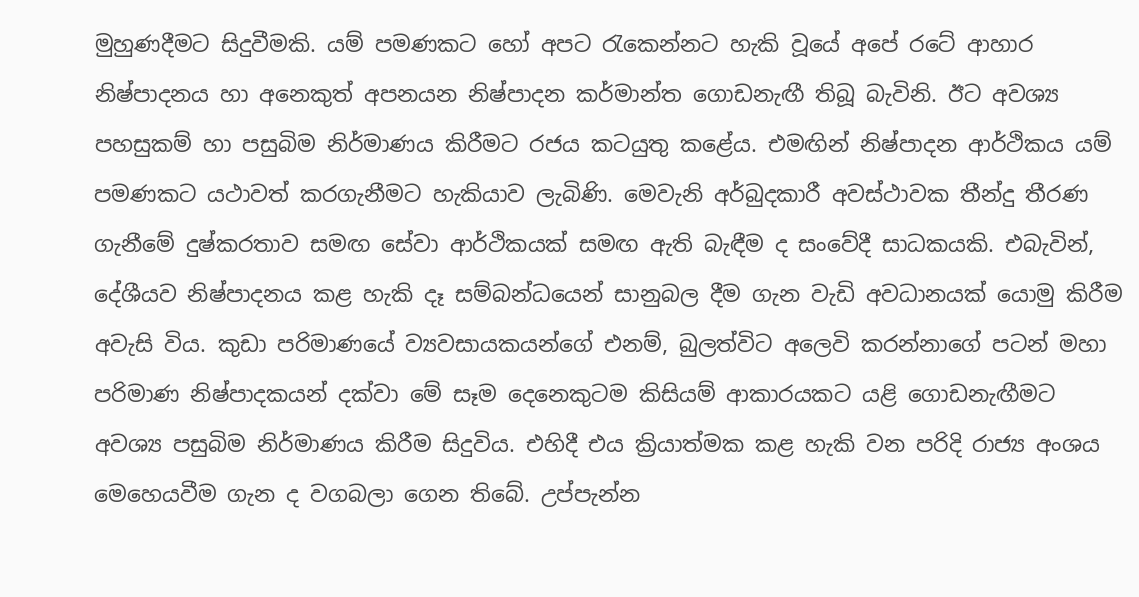මුහුණදීමට සිදුවීමකි. යම් පමණකට හෝ අපට රැකෙන්නට හැකි වූයේ අපේ රටේ ආහාර නිෂ්පාදනය හා අනෙකුත් අපනයන නිෂ්පාදන කර්මාන්ත ගොඩනැඟී තිබූ බැවිනි. ඊට අවශ්‍ය පහසුකම් හා පසුබිම නිර්මාණය කිරීමට රජය කටයුතු කළේය. එමඟින් නිෂ්පාදන ආර්ථිකය යම් පමණකට යථාවත් කරගැනීමට හැකියාව ලැබිණි. මෙවැනි අර්බුදකාරී අවස්ථාවක තීන්දු තීරණ ගැනීමේ දුෂ්කරතාව සමඟ සේවා ආර්ථිකයක් සමඟ ඇති බැඳීම ද සංවේදී සාධකයකි. එබැවින්, දේශීයව නිෂ්පාදනය කළ හැකි දෑ සම්බන්ධයෙන් සානුබල දීම ගැන වැඩි අවධානයක් යොමු කිරීම අවැසි විය. කුඩා පරිමාණයේ ව්‍යවසායකයන්ගේ එනම්, බුලත්විට අලෙවි කරන්නාගේ පටන් මහා පරිමාණ නිෂ්පාදකයන් දක්වා මේ සෑම දෙනෙකුටම කිසියම් ආකාරයකට යළි ගොඩනැඟීමට අවශ්‍ය පසුබිම නිර්මාණය කිරීම සිදුවිය. එහිදී එය ක්‍රියාත්මක කළ හැකි වන පරිදි රාජ්‍ය අංශය මෙහෙයවීම ගැන ද වගබලා ගෙන තිබේ. උප්පැන්න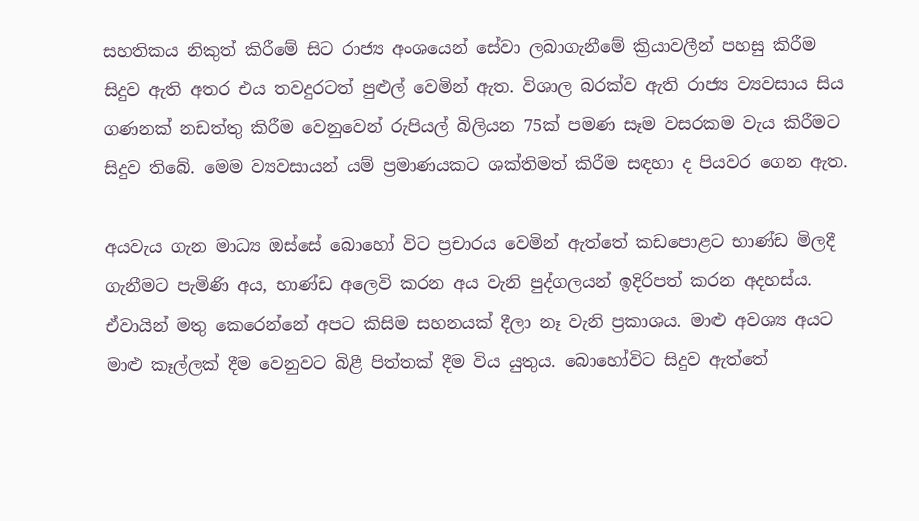සහතිකය නිකුත් කිරීමේ සිට රාජ්‍ය අංශයෙන් සේවා ලබාගැනීමේ ක්‍රියාවලීන් පහසු කිරීම සිදුව ඇති අතර එය තවදුරටත් පුළුල් වෙමින් ඇත. විශාල බරක්ව ඇති රාජ්‍ය ව්‍යවසාය සිය ගණනක් නඩත්තු කිරීම වෙනුවෙන් රුපියල් බිලියන 75ක් පමණ සෑම වසරකම වැය කිරීමට සිදුව තිබේ. මෙම ව්‍යවසායන් යම් ප්‍රමාණයකට ශක්තිමත් කිරීම සඳහා ද පියවර ගෙන ඇත.

අයවැය ගැන මාධ්‍ය ඔස්සේ බොහෝ විට ප්‍රචාරය වෙමින් ඇත්තේ කඩපොළට භාණ්ඩ මිලදී ගැනීමට පැමිණි අය, භාණ්ඩ අලෙවි කරන අය වැනි පුද්ගලයන් ඉදිරිපත් කරන අදහස්ය. ඒවායින් මතු කෙරෙන්නේ අපට කිසිම සහනයක් දීලා නෑ වැනි ප්‍රකාශය. මාළු අවශ්‍ය අයට මාළු කෑල්ලක් දීම වෙනුවට බිළී පිත්තක් දීම විය යුතුය. බොහෝවිට සිදුව ඇත්තේ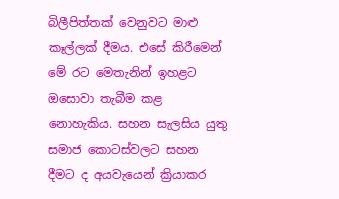බිලීපිත්තක් වෙනුවට මාළු කෑල්ලක් දීමය. එසේ කිරීමෙන් මේ රට මෙතැනින් ඉහළට ඔසොවා තැබීම කළ නොහැකිය. සහන සැලසිය යුතු සමාජ කොටස්වලට සහන දීමට ද අයවැයෙන් ක්‍රියාකර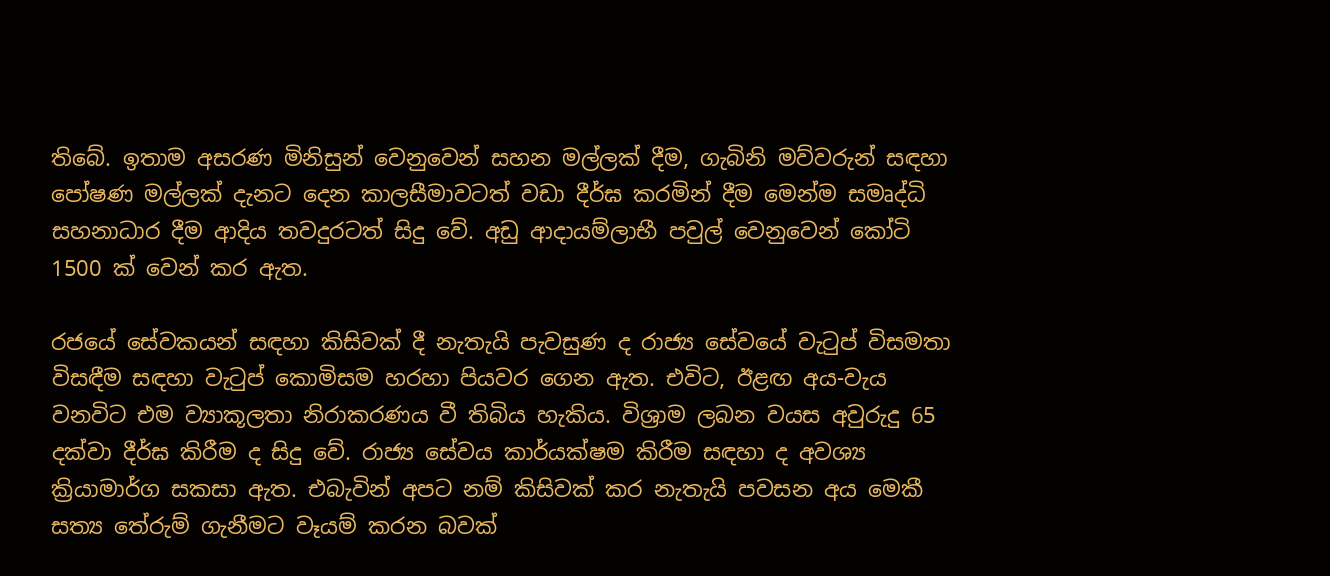තිබේ. ඉතාම අසරණ මිනිසුන් වෙනුවෙන් සහන මල්ලක් දීම, ගැබිනි මව්වරුන් සඳහා පෝෂණ මල්ලක් දැනට දෙන කාලසීමාවටත් වඩා දීර්ඝ කරමින් දීම මෙන්ම සමෘද්ධි සහනාධාර දීම ආදිය තවදුරටත් සිදු වේ. අඩු ආදායම්ලාභී පවුල් වෙනුවෙන් කෝටි 1500 ක් වෙන් කර ඇත.

රජයේ සේවකයන් සඳහා කිසිවක් දී නැතැයි පැවසුණ ද රාජ්‍ය සේවයේ වැටුප් විසමතා විසඳීම සඳහා වැටුප් කොමිසම හරහා පියවර ගෙන ඇත. එවිට, ඊළඟ අය-වැය වනවිට එම ව්‍යාකූලතා නිරාකරණය වී තිබිය හැකිය. විශ්‍රාම ලබන වයස අවුරුදු 65 දක්වා දීර්ඝ කිරීම ද සිදු වේ. රාජ්‍ය සේවය කාර්යක්ෂම කිරීම සඳහා ද අවශ්‍ය ක්‍රියාමාර්ග සකසා ඇත. එබැවින් අපට නම් කිසිවක් කර නැතැයි පවසන අය මෙකී සත්‍ය තේරුම් ගැනීමට වෑයම් කරන බවක්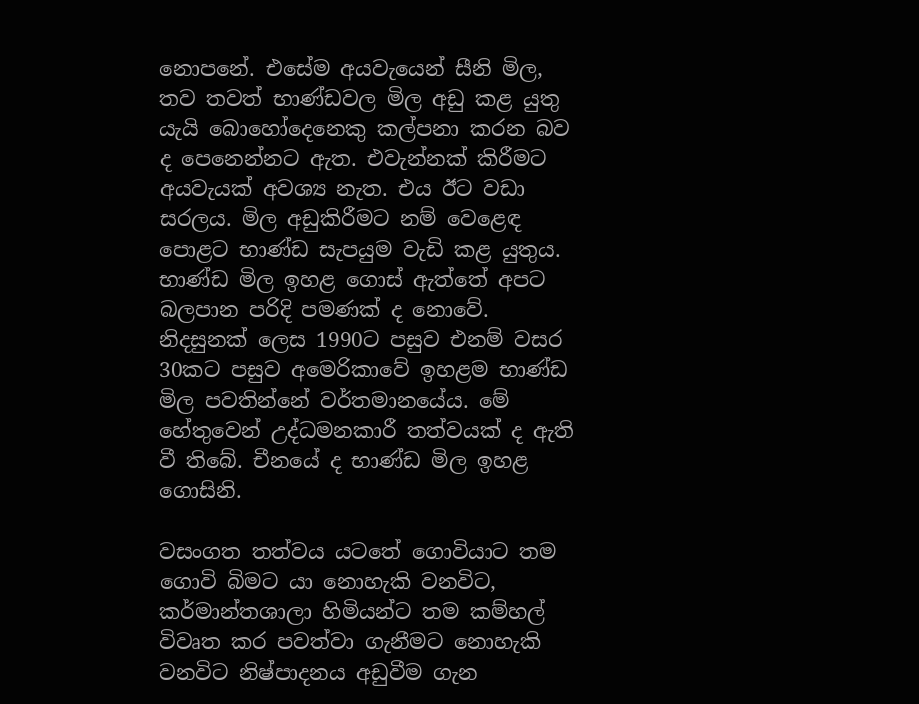නො‍පනේ. එසේම අයවැයෙන් සීනි මිල, තව තවත් භාණ්ඩවල මිල අඩු කළ යුතු යැයි බොහෝදෙනෙකු කල්පනා කරන බව ද පෙනෙන්නට ඇත. එවැන්නක් කිරීමට අයවැයක් අවශ්‍ය නැත. එය ඊට වඩා සරලය. මිල අඩුකිරීමට නම් වෙළෙඳ පොළට භාණ්ඩ සැපයුම වැඩි කළ යුතුය. භාණ්ඩ මිල ඉහළ ගොස් ඇත්තේ අපට බලපාන පරිදි පමණක් ද නොවේ. නිදසුනක් ලෙස 1990ට පසුව එනම් වසර 30කට පසුව අමෙරිකාවේ ඉහළම භාණ්ඩ මිල පවතින්නේ වර්තමානයේය. මේ හේතුවෙන් උද්ධමනකාරී තත්වයක් ද ඇති වී තිබේ. චීනයේ ද භාණ්ඩ මිල ඉහළ ගොසිනි.

වසංගත තත්වය යටතේ ගොවියාට තම ගොවි බිමට යා නොහැකි වනවිට, කර්මාන්තශාලා හිමියන්ට තම කම්හල් විවෘත කර පවත්වා ගැනීමට නොහැකි වනවිට නිෂ්පාදනය අඩුවීම ගැන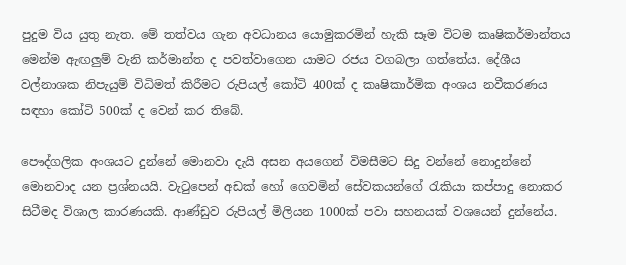පුදුම විය යුතු නැත. මේ තත්වය ගැන අවධානය යොමුකරමින් හැකි සෑම විටම කෘෂිකර්මාන්තය මෙන්ම ඇඟලුම් වැනි කර්මාන්ත ද පවත්වාගෙන යාමට රජය වගබලා ගත්තේය. දේශීය වල්නාශක නිපැයුම් විධිමත් කිරීමට රුපියල් කෝටි 400ක් ද කෘෂිකාර්මික අංශය නවීකරණය සඳහා කෝටි 500ක් ද වෙන් කර තිබේ.

පෞද්ගලික අංශයට දුන්නේ මොනවා දැයි අසන අයගෙන් විමසීමට සිදු වන්නේ නොදුන්නේ මොනවාද යන ප්‍රශ්නයයි. වැටුපෙන් අඩක් හෝ ගෙවමින් සේවකයන්ගේ රැකියා කප්පාදු නොකර සිටීමද විශාල කාරණයකි. ආණ්ඩුව රුපියල් මිලියන 1000ක් පවා සහනයක් වශයෙන් දුන්නේය.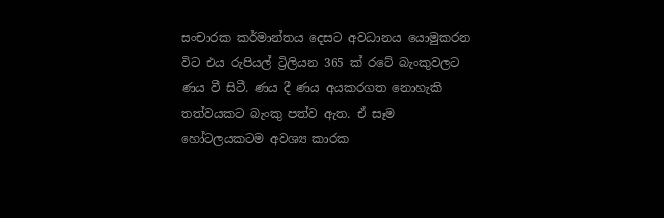සංචාරක කර්මාන්තය දෙසට අවධානය යොමුකරන විට එය රුපියල් ට්‍රිලියන 365 ක් රටේ බැංකුවලට ණය වී සිටී. ණය දී ණය අයකරගත නොහැකි තත්වයකට බැංකු පත්ව ඇත. ඒ සෑම හෝටලයකටම අවශ්‍ය කාරක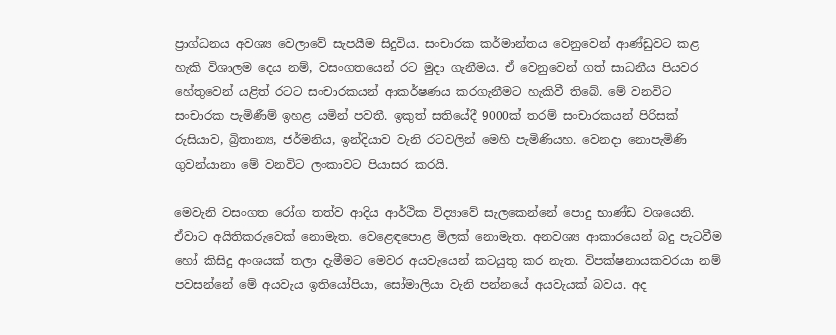ප්‍රාග්ධනය අවශ්‍ය වෙලාවේ සැපයීම සිදුවිය. සංචාරක කර්මාන්තය වෙනුවෙන් ආණ්ඩුවට කළ හැකි විශාලම දෙය නම්, වසංගතයෙන් රට මුදා ගැනීමය. ඒ වෙනුවෙන් ගත් සාධනීය පියවර හේතුවෙන් යළිත් රටට සංචාරකයන් ආකර්ෂණය කරගැනීමට හැකිවී තිබේ. මේ වනවිට සංචාරක පැමිණීම් ඉහළ යමින් පවතී. ඉකුත් සතියේදී 9000ක් තරම් සංචාරකයන් පිරිසක් රුසියාව, බ්‍රිතාන්‍ය, ජර්මනිය, ඉන්දියාව වැනි රටවලින් මෙහි පැමිණියහ. වෙනදා නොපැමිණි ගුවන්යානා මේ වනවිට ලංකාවට පියාසර කරයි.

මෙවැනි වසංගත රෝග තත්ව ආදිය ආර්ථික විද්‍යාවේ සැලකෙන්නේ පොදු භාණ්ඩ වශයෙනි. ඒවාට අයිතිකරුවෙක් නොමැත. වෙළෙඳපොළ මිලක් නොමැත. අනවශ්‍ය ආකාරයෙන් බදු පැටවීම හෝ කිසිදු අංශයක් තලා දැමීමට මෙවර අයවැයෙන් කටයුතු කර නැත. විපක්ෂනායකවරයා නම් පවසන්නේ මේ අයවැය ඉතියෝපියා, සෝමාලියා වැනි පන්නයේ අයවැයක් බවය. අද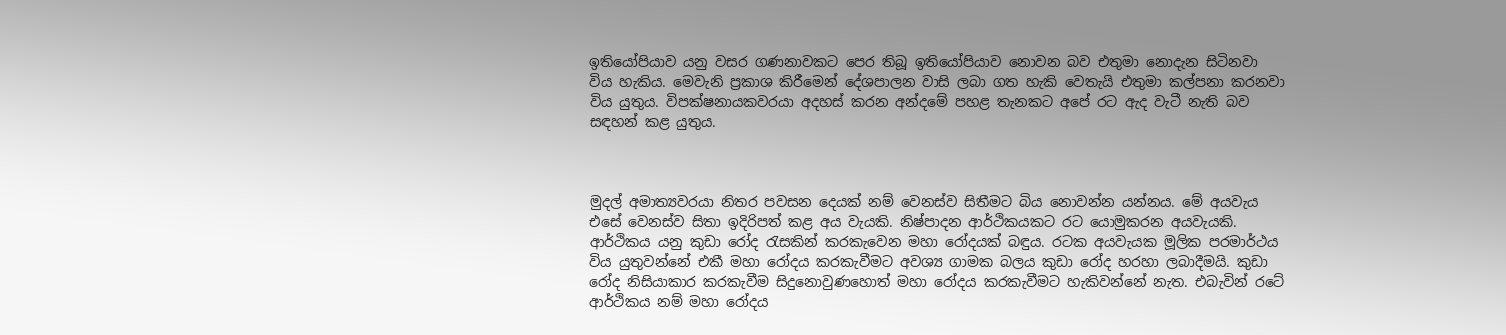ඉතියෝපියාව යනු වසර ගණනාවකට පෙර තිබූ ඉතියෝපියාව නොවන බව එතුමා නොදැන සිටිනවා විය හැකිය. මෙවැනි ප්‍රකාශ කිරීමෙන් දේශපාලන වාසි ලබා ගත හැකි වෙතැයි එතුමා කල්පනා කරනවා විය යුතුය. විපක්ෂනායකවරයා අදහස් කරන අන්දමේ පහළ තැනකට අපේ රට ඇද වැටී නැති බව සඳහන් කළ යුතුය.



මුදල් අමාත්‍යවරයා නිතර පවසන දෙයක් නම් වෙනස්ව සිතීමට බිය නොවන්න යන්නය. මේ අයවැය එසේ වෙනස්ව සිතා ඉදිරිපත් කළ අය වැයකි. නිෂ්පාදන ආර්ථිකයකට රට යොමුකරන අයවැයකි. ආර්ථිකය යනු කුඩා රෝද රැසකින් කරකැවෙන මහා රෝදයක් බඳුය. රටක අයවැයක මූලික පරමාර්ථය විය යුතුවන්නේ එකී මහා රෝදය කරකැවීමට අවශ්‍ය ගාමක බලය කුඩා රෝද හරහා ලබාදීමයි. කුඩා රෝද නිසියාකාර කරකැවීම සිදුනොවුණහොත් මහා රෝදය කරකැවීමට හැකිවන්නේ නැත. එබැවින් රටේ ආර්ථිකය නම් මහා රෝදය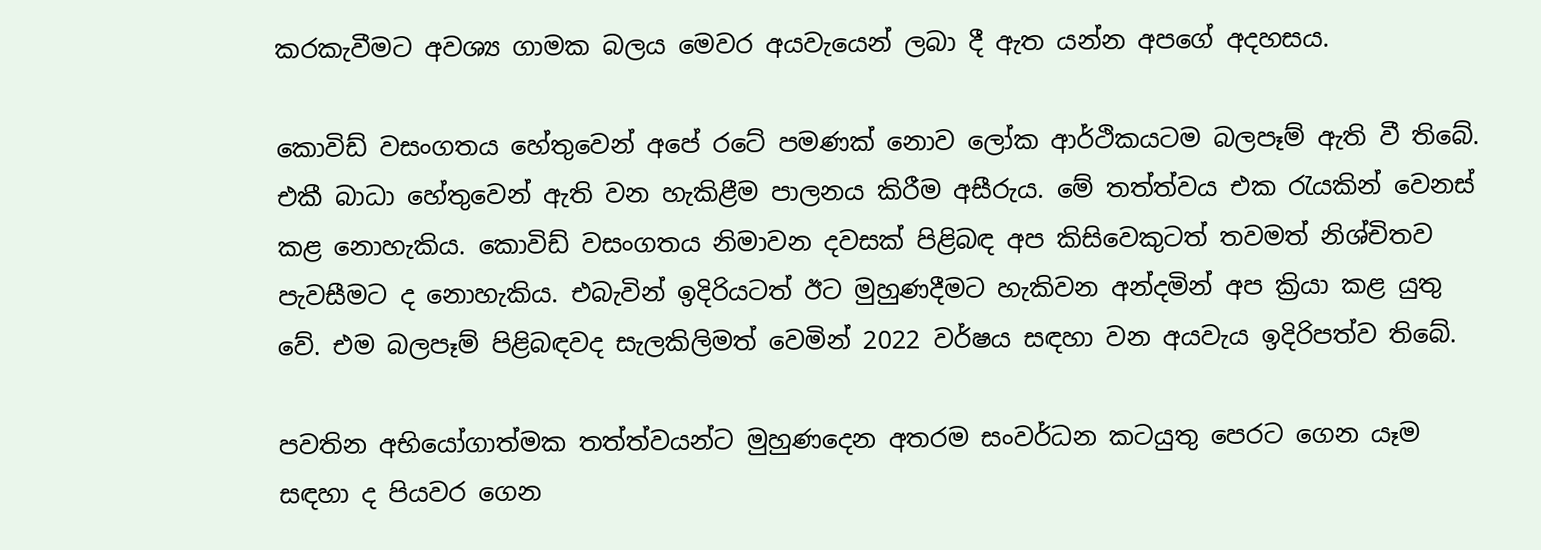කරකැවීමට අවශ්‍ය ගාමක බලය මෙවර අයවැයෙන් ලබා දී ඇත යන්න අපගේ අදහසය.

කොවිඩ් වසංගතය හේතුවෙන් අපේ රටේ පමණක් නොව ලෝක ආර්ථිකයටම බලපෑම් ඇති වී තිබේ. එකී බාධා හේතුවෙන් ඇති වන හැකිළීම පාලනය කිරීම අසීරුය. මේ තත්ත්වය එක රැයකින් වෙනස් කළ නොහැකිය. කොවිඩ් වසංගතය නිමාවන දවසක් පිළිබඳ අප කිසිවෙකුටත් තවමත් නිශ්චිතව පැවසීමට ද නොහැකිය. එබැවින් ඉදිරියටත් ඊට මුහුණදීමට හැකිවන අන්දමින් අප ක්‍රියා කළ යුතු වේ. එම බලපෑම් පිළිබඳවද සැලකිලිමත් වෙමින් 2022 වර්ෂය සඳහා වන අයවැය ඉදිරිපත්ව තිබේ.

පවතින අභියෝගාත්මක තත්ත්වයන්ට මුහුණදෙන අතරම සංවර්ධන කටයුතු පෙරට ගෙන යෑම සඳහා ද පියවර ගෙන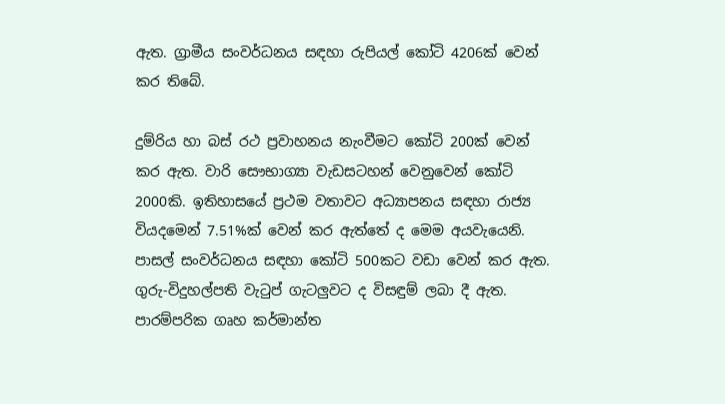ඇත. ග්‍රාමීය සංවර්ධනය සඳහා රුපියල් කෝටි 4206ක් වෙන් කර තිබේ.

දුම්රිය හා බස් රථ ප්‍රවාහනය නැංවීමට කෝටි 200ක් වෙන් කර ඇත. වාරි සෞභාග්‍යා වැඩසටහන් වෙනුවෙන් කෝටි 2000කි. ඉතිහාසයේ ප්‍රථම වතාවට අධ්‍යාපනය සඳහා රාජ්‍ය වියදමෙන් 7.51%ක් වෙන් කර ඇත්තේ ද මෙම අයවැයෙනි. පාසල් සංවර්ධනය සඳහා කෝටි 500කට වඩා වෙන් කර ඇත. ගුරු-විදුහල්පති වැටුප් ගැටලුවට ද විසඳුම් ලබා දී ඇත. පාරම්පරික ගෘහ කර්මාන්ත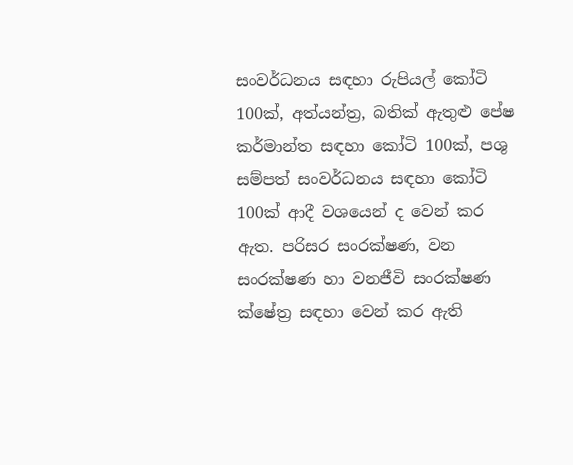සංවර්ධනය සඳහා රුපියල් කෝටි 100ක්, අත්යන්ත්‍ර, බතික් ඇතුළු පේෂ කර්මාන්ත සඳහා කෝටි 100ක්, පශු සම්පත් සංවර්ධනය සඳහා කෝටි 100ක් ආදී වශයෙන් ද වෙන් කර ඇත. පරිසර සංරක්ෂණ, වන සංරක්ෂණ හා වනජීවි සංරක්ෂණ ක්ෂේත්‍ර සඳහා වෙන් කර ඇති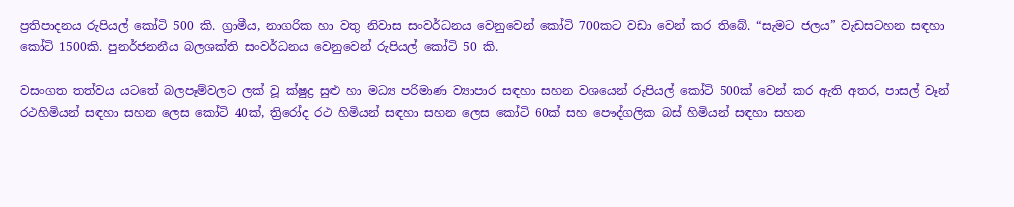ප්‍රතිපාදනය රුපියල් කෝටි 500 කි. ග්‍රාමීය, නාගරික හා වතු නිවාස සංවර්ධනය වෙනුවෙන් කෝටි 700කට වඩා වෙන් කර තිබේ. “සැමට ජලය” වැඩසටහන සඳහා කෝටි 1500කි. පුනර්ජනනීය බලශක්ති සංවර්ධනය වෙනුවෙන් රුපියල් කෝටි 50 කි.

වසංගත තත්වය යටතේ බලපෑම්වලට ලක් වූ ක්ෂුද්‍ර සුළු හා මධ්‍ය පරිමාණ ව්‍යාපාර සඳහා සහන වශයෙන් රුපියල් කෝටි 500ක් වෙන් කර ඇති අතර, පාසල් වෑන් රථහිමියන් සඳහා සහන ලෙස කෝටි 40ක්, ත්‍රිරෝද රථ හිමියන් සඳහා සහන ලෙස කෝටි 60ක් සහ පෞද්ගලික බස් හිමියන් සඳහා සහන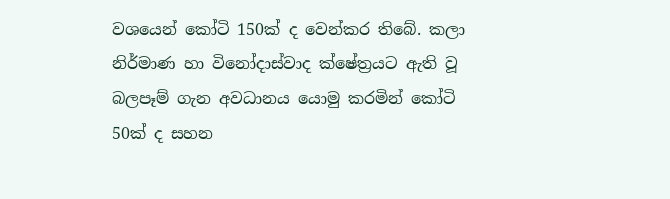වශයෙන් කෝටි 150ක් ද වෙන්කර තිබේ. කලා නිර්මාණ හා විනෝදාස්වාද ක්ෂේත්‍රයට ඇති වූ බලපෑම් ගැන අවධානය යොමු කරමින් කෝටි 50ක් ද සහන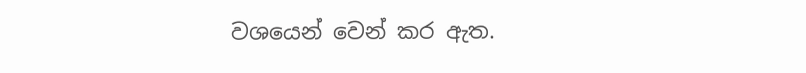වශයෙන් වෙන් කර ඇත.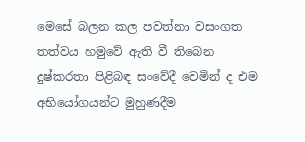මෙසේ බලන කල පවත්නා වසංගත තත්වය හමුවේ ඇති වී තිබෙන දුෂ්කරතා පිළිබඳ සංවේදී වෙමින් ද එම අභියෝගයන්ට මුහුණදීම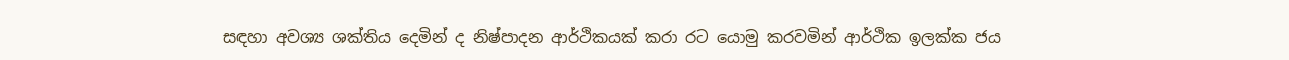සඳහා අවශ්‍ය ශක්තිය දෙමින් ද නිෂ්පාදන ආර්ථිකයක් කරා රට යොමු කරවමින් ආර්ථික ඉලක්ක ජය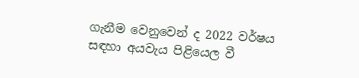ගැනීම වෙනුවෙන් ද 2022 වර්ෂය සඳහා අයවැය පිළියෙල වී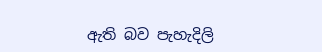ඇති බව පැහැදිලි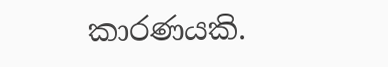කාරණයකි.